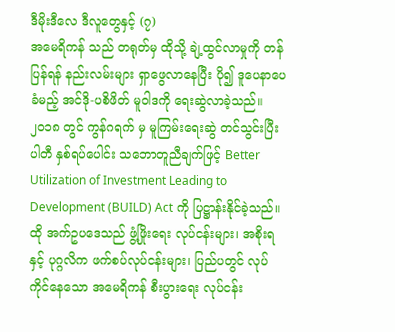ဒီမိုးဒီလေ ဒီလူတွေနှင့် (၇)
အမေရိကန် သည် တရုတ်မှ ထိုသို့ ချဲ့ထွင်လာမှုကို တန်ပြန်ရန် နည်းလမ်းများ ရှာဖွေလာနေပြီး ပို၍ ဒူပေနာပေ ခံမည့် အင်ဒို-ပစိဖိတ် မူဝါဒကို ရေးဆွဲလာခဲ့သည်။ ၂၀၁၈ တွင် ကွန်ဂရက် မှ မူကြမ်းရေးဆွဲ တင်သွင်းပြီး ပါတီ နှစ်ရပ်ပေါင်း သဘောတူညီချက်ဖြင့် Better Utilization of Investment Leading to Development (BUILD) Act ကို ပြဋ္ဌာန်းနိုင်ခဲ့သည်။
ထို အက်ဥပဒေသည် ဖွံ့ဖြိုးရေး လုပ်ငန်းများ၊ အစိုးရ နှင့် ပုဂ္ဂလိက ဖက်စပ်လုပ်ငန်းများ၊ ပြည်ပတွင် လုပ်ကိုင်နေသော အမေရိကန် စီးပွားရေး လုပ်ငန်း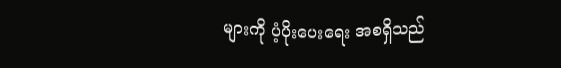များကို ပံ့ပိုးပေးရေး အစရှိသည်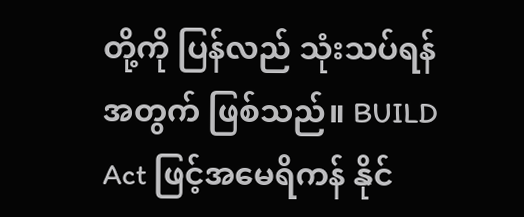တို့ကို ပြန်လည် သုံးသပ်ရန် အတွက် ဖြစ်သည်။ BUILD Act ဖြင့်အမေရိကန် နိုင်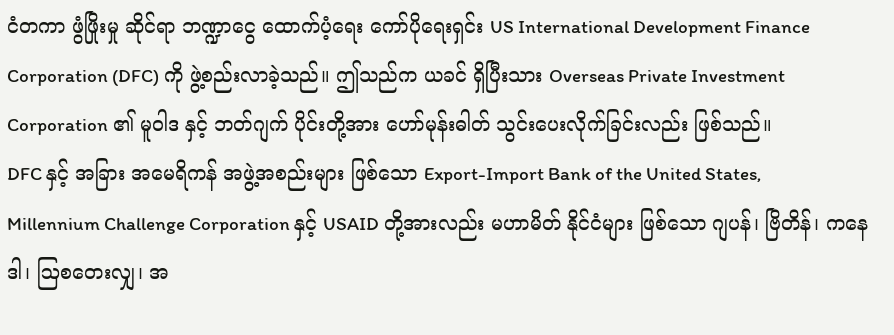ငံတကာ ဖွံဖြိုးမှု ဆိုင်ရာ ဘဏ္ဍာငွေ ထောက်ပံ့ရေး ကော်ပိုရေးရှင်း US International Development Finance Corporation (DFC) ကို ဖွဲ့စည်းလာခဲ့သည်။ ဤသည်က ယခင် ရှိပြီးသား Overseas Private Investment Corporation ၏ မူဝါဒ နှင့် ဘတ်ဂျက် ပိုင်းတို့အား ဟော်မုန်းဓါတ် သွင်းပေးလိုက်ခြင်းလည်း ဖြစ်သည်။
DFC နှင့် အခြား အမေရိကန် အဖွဲ့အစည်းများ ဖြစ်သော Export-Import Bank of the United States, Millennium Challenge Corporation နှင့် USAID တို့အားလည်း မဟာမိတ် နိုင်ငံများ ဖြစ်သော ဂျပန်၊ ဗြိတိန်၊ ကနေဒါ၊ ဩစတေးလျှ၊ အ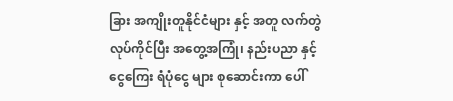ခြား အကျိုးတူနိုင်ငံများ နှင့် အတူ လက်တွဲ လုပ်ကိုင်ပြီး အတွေ့အကြုံ၊ နည်းပညာ နှင့် ငွေကြေး ရံပုံငွေ များ စုဆောင်းကာ ပေါ်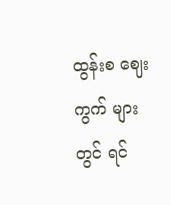ထွန်းစ ဈေးကွက် များတွင် ရင်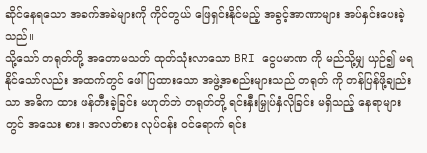ဆိုင်နေရသော အခက်အခဲများကို ကိုင်တွယ် ဖြေရှင်းနိုင်မည့် အခွင့်အာဏာများ အပ်နှင်းပေးခဲ့သည်။
သို့သော် တရုတ်တို့ အတောမသတ် ထုတ်သုံးလာသော BRI ငွေပမာဏ ကို မည်သို့မျှ ယှဉ်၍ မရ နိုင်သော်လည်း အထက်တွင် ဖေါ်ပြထားသော အဖွဲ့အစည်းများသည် တရုတ် ကို တန်ပြန်ဖို့ချည်းသာ အဓိက ထား ဖန်တီးခဲ့ခြင်း မဟုတ်ဘဲ တရုတ်တို့ ရင်းနှီးမြှုပ်နှံလိုခြင်း မရှိသည့် နေရာများတွင် အသေး စား၊ အလတ်စား လုပ်ငန်း ဝင်ရောက် ရင်း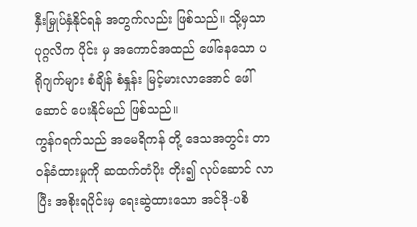နှီးမြှုပ်နှံနိုင်ရန် အတွက်လည်း ဖြစ်သည်။ သို့မှသာ ပုဂ္ဂလိက ပိုင်း မှ အကောင်အထည် ဖေါ်နေသော ပရိုဂျက်များ စံချိန် စံနှုန်း မြင့်မားလာအောင် ဖေါ်ဆောင် ပေးနိုင်မည် ဖြစ်သည်။
ကွန်ဂရက်သည် အမေရိကန် တို့ ဒေသအတွင်း တာဝန်ခံထားမှုကို ဆထက်တံပိုး တိုး၍ လုပ်ဆောင် လာပြီး အစိုးရပိုင်းမှ ရေးဆွဲထားသော အင်ဒို-ပစိ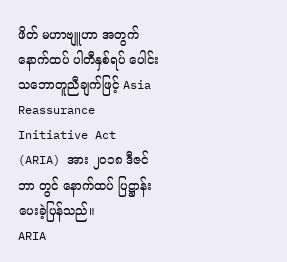ဖိတ် မဟာဗျူဟာ အတွက် နောက်ထပ် ပါတီနှစ်ရပ် ပေါင်း သဘောတူညီချက်ဖြင့် Asia Reassurance Initiative Act (ARIA) အား ၂၀၁၈ ဒီဇင်ဘာ တွင် နောက်ထပ် ပြဋ္ဌာန်းပေးခဲ့ပြန်သည်။
ARIA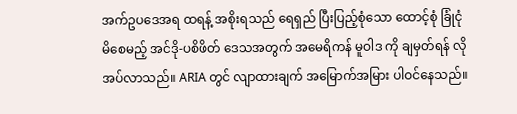အက်ဥပဒေအရ ထရန့် အစိုးရသည် ရေရှည် ပြီးပြည့်စုံသော ထောင့်စုံ ခြုံငုံမိစေမည့် အင်ဒို-ပစိဖိတ် ဒေသအတွက် အမေရိကန် မူဝါဒ ကို ချမှတ်ရန် လိုအပ်လာသည်။ ARIA တွင် လျာထားချက် အမြောက်အမြား ပါဝင်နေသည်။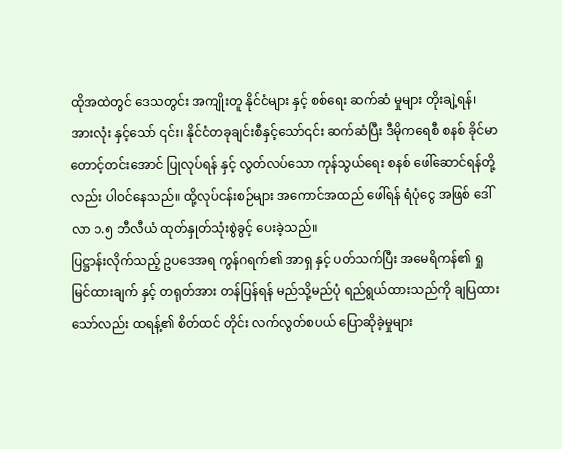ထိုအထဲတွင် ဒေသတွင်း အကျိုးတူ နိုင်ငံများ နှင့် စစ်ရေး ဆက်ဆံ မှုများ တိုးချဲ့ရန်၊ အားလုံး နှင့်သော် ၎င်း၊ နိုင်ငံတခုချင်းစီနှင့်သော်၎င်း ဆက်ဆံပြီး ဒီမိုကရေစီ စနစ် ခိုင်မာတောင့်တင်းအောင် ပြုလုပ်ရန် နှင့် လွတ်လပ်သော ကုန်သွယ်ရေး စနစ် ဖေါ်ဆောင်ရန်တို့လည်း ပါဝင်နေသည်။ ထို့လုပ်ငန်းစဉ်များ အကောင်အထည် ဖေါ်ရန် ရံပုံငွေ အဖြစ် ဒေါ်လာ ၁.၅ ဘီလီယံ ထုတ်နှုတ်သုံးစွဲခွင့် ပေးခဲ့သည်။
ပြဋ္ဌာန်းလိုက်သည့် ဥပဒေအရ ကွန်ဂရက်၏ အာရှ နှင့် ပတ်သက်ပြီး အမေရိကန်၏ ရှုမြင်ထားချက် နှင့် တရုတ်အား တန်ပြန်ရန် မည်သို့မည်ပုံ ရည်ရွယ်ထားသည်ကို ချပြထားသော်လည်း ထရန့်၏ စိတ်ထင် တိုင်း လက်လွတ်စပယ် ပြောဆိုခဲ့မှုများ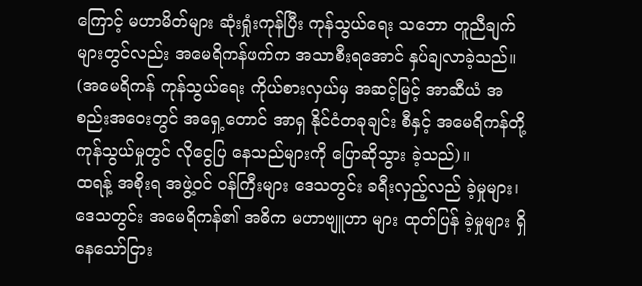ကြောင့် မဟာမိတ်များ ဆုံးရှုံးကုန်ပြီး ကုန်သွယ်ရေး သဘော တူညီချက်များတွင်လည်း အမေရိကန်ဖက်က အသာစီးရအောင် နှပ်ချလာခဲ့သည်။ (အမေရိကန် ကုန်သွယ်ရေး ကိုယ်စားလှယ်မှ အဆင့်မြင့် အာဆီယံ အစည်းအဝေးတွင် အရှေ့တောင် အာရှ နိုင်ငံတခုချင်း စီနှင့် အမေရိကန်တို့ ကုန်သွယ်မှုတွင် လိုငွေပြ နေသည်များကို ပြောဆိုသွား ခဲ့သည်)။
ထရန့် အစိုးရ အဖွဲ့ဝင် ဝန်ကြီးများ ဒေသတွင်း ခရီးလှည့်လည် ခဲ့မှုများ၊ ဒေသတွင်း အမေရိကန်၏ အဓိက မဟာဗျူဟာ များ ထုတ်ပြန် ခဲ့မှုများ ရှိနေသော်ငြား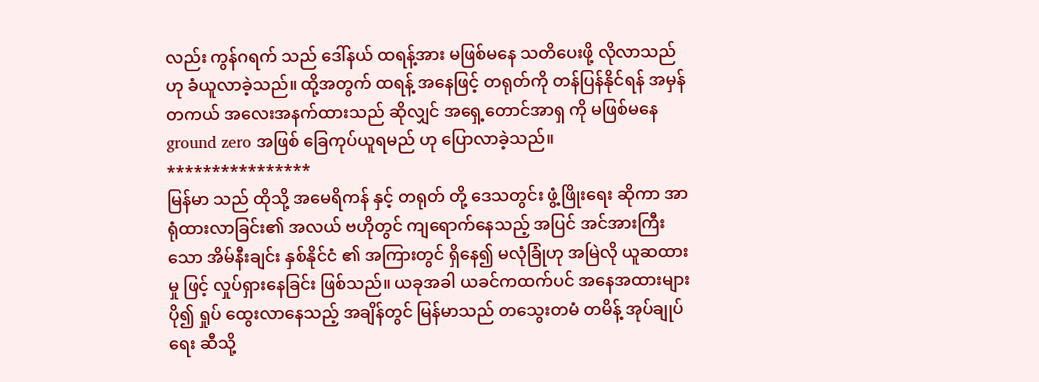လည်း ကွန်ဂရက် သည် ဒေါ်နယ် ထရန့်အား မဖြစ်မနေ သတိပေးဖို့ လိုလာသည်ဟု ခံယူလာခဲ့သည်။ ထို့အတွက် ထရန့် အနေဖြင့် တရုတ်ကို တန်ပြန်နိုင်ရန် အမှန်တကယ် အလေးအနက်ထားသည် ဆိုလျှင် အရှေ့တောင်အာရှ ကို မဖြစ်မနေ ground zero အဖြစ် ခြေကုပ်ယူရမည် ဟု ပြောလာခဲ့သည်။
****************
မြန်မာ သည် ထိုသို့ အမေရိကန် နှင့် တရုတ် တို့ ဒေသတွင်း ဖွံ့ဖြိုးရေး ဆိုကာ အာရုံထားလာခြင်း၏ အလယ် ဗဟိုတွင် ကျရောက်နေသည့် အပြင် အင်အားကြီးသော အိမ်နီးချင်း နှစ်နိုင်ငံ ၏ အကြားတွင် ရှိနေ၍ မလုံခြုံဟု အမြဲလို ယူဆထားမှု ဖြင့် လှုပ်ရှားနေခြင်း ဖြစ်သည်။ ယခုအခါ ယခင်ကထက်ပင် အနေအထားများ ပို၍ ရှုပ် ထွေးလာနေသည့် အချိန်တွင် မြန်မာသည် တသွေးတမံ တမိန့် အုပ်ချုပ်ရေး ဆီသို့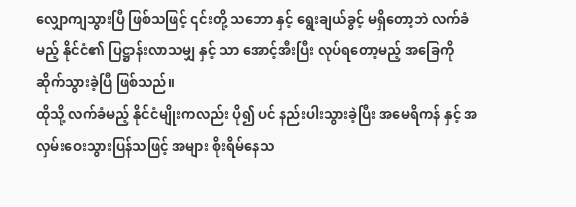လျှောကျသွားပြီ ဖြစ်သဖြင့် ၎င်းတို့ သဘော နှင့် ရွေးချယ်ခွင့် မရှိတော့ဘဲ လက်ခံမည့် နိုင်ငံ၏ ပြဋ္ဌာန်းလာသမျှ နှင့် သာ အောင့်အီးပြီး လုပ်ရတော့မည့် အခြေကို ဆိုက်သွားခဲ့ပြီ ဖြစ်သည်။
ထိုသို့ လက်ခံမည့် နိုင်ငံမျိုးကလည်း ပို၍ ပင် နည်းပါးသွားခဲ့ပြီး အမေရိကန် နှင့် အလှမ်းဝေးသွားပြန်သဖြင့် အများ စိုးရိမ်နေသ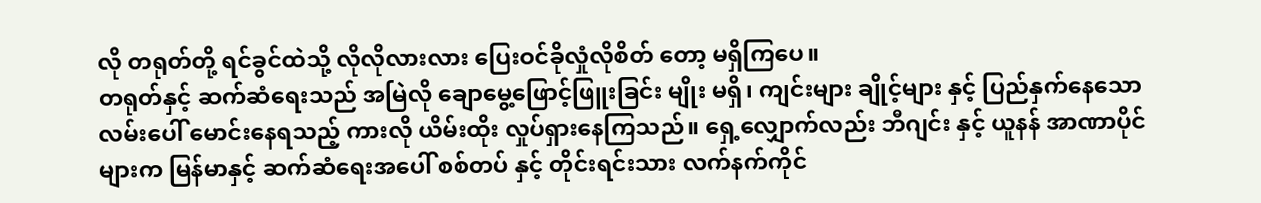လို တရုတ်တို့ ရင်ခွင်ထဲသို့ လိုလိုလားလား ပြေးဝင်ခိုလှုံလိုစိတ် တော့ မရှိကြပေ။
တရုတ်နှင့် ဆက်ဆံရေးသည် အမြဲလို ချောမွေ့ဖြောင့်ဖြူးခြင်း မျိုး မရှိ၊ ကျင်းများ ချိုင့်များ နှင့် ပြည်နှက်နေသော လမ်းပေါ် မောင်းနေရသည့် ကားလို ယိမ်းထိုး လှုပ်ရှားနေကြသည်။ ရှေ့လျှောက်လည်း ဘီဂျင်း နှင့် ယူနန် အာဏာပိုင်များက မြန်မာနှင့် ဆက်ဆံရေးအပေါ် စစ်တပ် နှင့် တိုင်းရင်းသား လက်နက်ကိုင်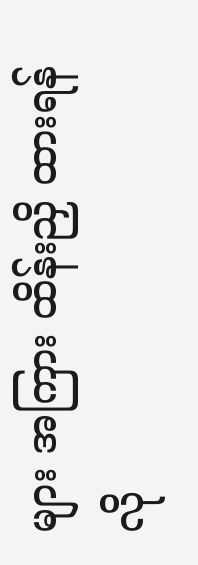များ အကြား ထိန်းညှိ ထားရန် လို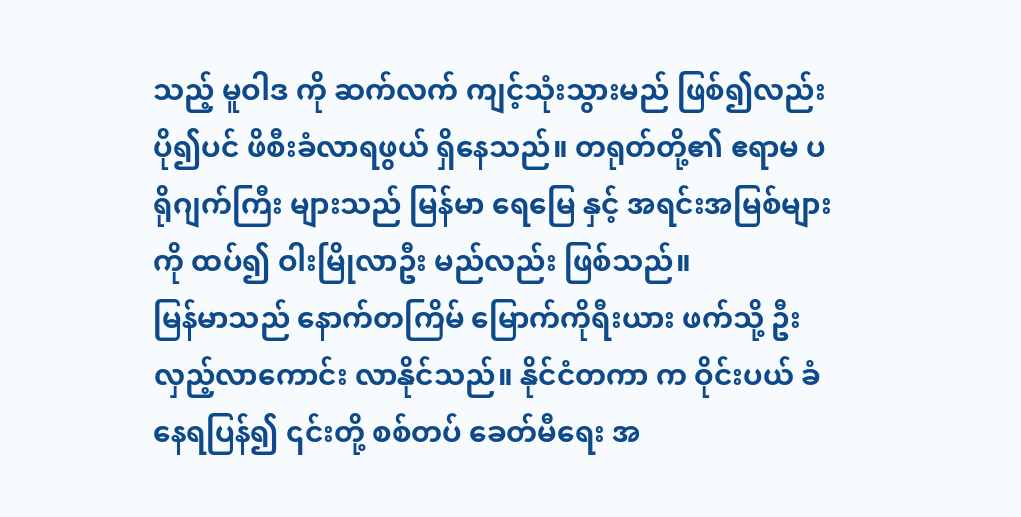သည့် မူဝါဒ ကို ဆက်လက် ကျင့်သုံးသွားမည် ဖြစ်၍လည်း ပို၍ပင် ဖိစီးခံလာရဖွယ် ရှိနေသည်။ တရုတ်တို့၏ ဧရာမ ပရိုဂျက်ကြီး များသည် မြန်မာ ရေမြေ နှင့် အရင်းအမြစ်များကို ထပ်၍ ဝါးမြိုလာဦး မည်လည်း ဖြစ်သည်။
မြန်မာသည် နောက်တကြိမ် မြောက်ကိုရီးယား ဖက်သို့ ဦးလှည့်လာကောင်း လာနိုင်သည်။ နိုင်ငံတကာ က ဝိုင်းပယ် ခံနေရပြန်၍ ၎င်းတို့ စစ်တပ် ခေတ်မီရေး အ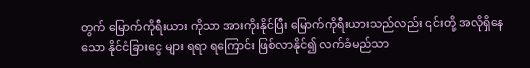တွက် မြောက်ကိုရီးယား ကိုသာ အားကိုးနိုင်ပြီး မြောက်ကိုရီးယားသည်လည်း ၎င်းတို့ အလိုရှိနေသော နိုင်ငံခြားငွေ များ ရရာ ရကြောင်း ဖြစ်လာနိုင်၍ လက်ခံမည်သာ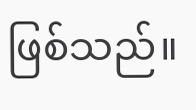ဖြစ်သည်။